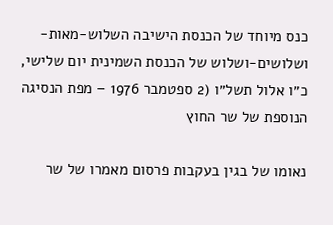כנס מיוחד של הכנסת הישיבה השלוש-מאות-ושלושים-ושלוש של הכנסת השמינית יום שלישי, כ״ו אלול תשל״ו (2 ספטמבר 1976 – מפת הנסיגה הנוספת של שר החוץ

נאומו של בגין בעקבות פרסום מאמרו של שר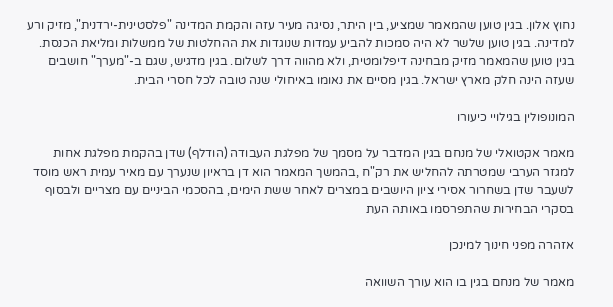נחוץ אלון. בגין טוען שהמאמר שמציע, בין היתר, נסיגה מעיר עזה והקמת המדינה "פלסטינית-ירדנית", מזיק ורע למדינה. בגין טוען שלשר לא היה סמכות להביע עמדות שנוגדות את ההחלטות של ממשלות ומליאת הכנסת. בגין טוען שהמאמר מזיק מבחינה דיפלומטית, ולא מהווה דרך לשלום. בגין מדגיש, שגם ב-"מערך" חושבים שעזה הינה חלק מארץ ישראל. בגין מסיים את נאומו באיחולי שנה טובה לכל חסרי הבית.

המונופולין בגילויי כיעורו

מאמר אקטואלי של מנחם בגין המדבר על מסמך של מפלגת העבודה (הודלף) שדן בהקמת מפלגת אחות למגזר הערבי שמטרתה להחליש את רק"ח ,בהמשך המאמר הוא דן בראיון שנערך עם מאיר עמית ראש מוסד לשעבר שדן בשחרור אסירי ציון היושבים במצרים לאחר ששת הימים, בהסכמי הביניים עם מצריים ולבסוף בסקרי הבחירות שהתפרסמו באותה העת

אזהרה מפני חינוך למינכן

מאמר של מנחם בגין בו הוא עורך השוואה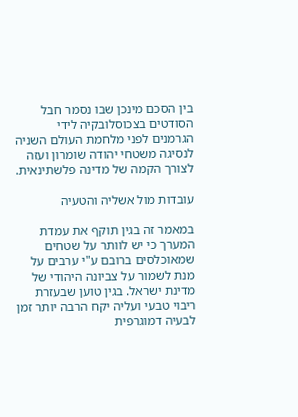בין הסכם מינכן שבו נסמר חבל הסודטים בצכוסלובקיה לידי הגרמנים לפני מלחמת העולם השניה לנסיגה משטחי יהודה שומרון ועזה לצורך הקמה של מדינה פלשתינאית.

עובדות מול אשליה והטעיה

במאמר זה בגין תוקף את עמדת המערך כי יש לוותר על שטחים שמאוכלסים ברובם ע"י ערבים על מנת לשמור על צביונה היהודי של מדינת ישראל. בגין טוען שבעזרת ריבוי טבעי ועליה יקח הרבה יותר זמן לבעיה דמוגרפית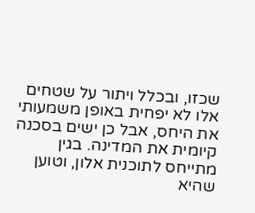שכזו, ובכלל ויתור על שטחים אלו לא יפחית באופן משמעותי את היחס, אבל כן ישים בסכנה קיומית את המדינה. בגין מתייחס לתוכנית אלון, וטוען שהיא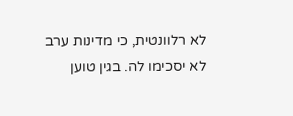לא רלוונטית, כי מדינות ערב לא יסכימו לה. בגין טוען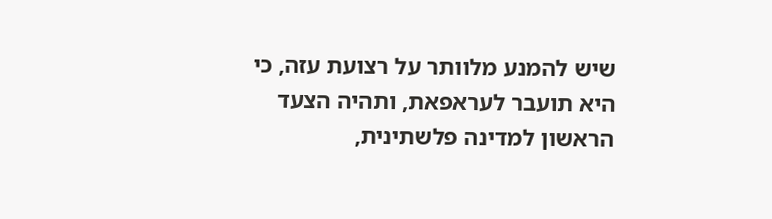שיש להמנע מלוותר על רצועת עזה, כי היא תועבר לעראפאת, ותהיה הצעד הראשון למדינה פלשתינית,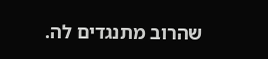שהרוב מתנגדים לה.